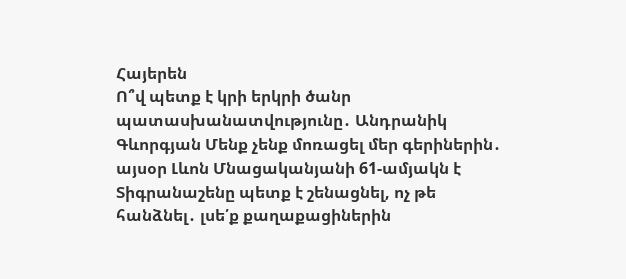Հայերեն
Ո՞վ պետք է կրի երկրի ծանր պատասխանատվությունը․ Անդրանիկ Գևորգյան Մենք չենք մոռացել մեր գերիներին․ այսօր Լևոն Մնացականյանի 61-ամյակն է Տիգրանաշենը պետք է շենացնել, ոչ թե հանձնել․ լսե՛ք քաղաքացիներին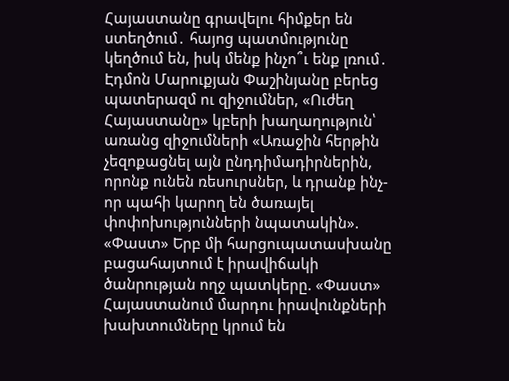Հայաստանը գրավելու հիմքեր են ստեղծում․ հայոց պատմությունը կեղծում են, իսկ մենք ինչո՞ւ ենք լռում․ Էդմոն Մարուքյան Փաշինյանը բերեց պատերազմ ու զիջումներ, «Ուժեղ Հայաստանը» կբերի խաղաղություն՝ առանց զիջումների «Առաջին հերթին չեզոքացնել այն ընդդիմադիրներին, որոնք ունեն ռեսուրսներ, և դրանք ինչ-որ պահի կարող են ծառայել փոփոխությունների նպատակին». «Փաստ» Երբ մի հարցուպատասխանը բացահայտում է իրավիճակի ծանրության ողջ պատկերը. «Փաստ» Հայաստանում մարդու իրավունքների խախտումները կրում են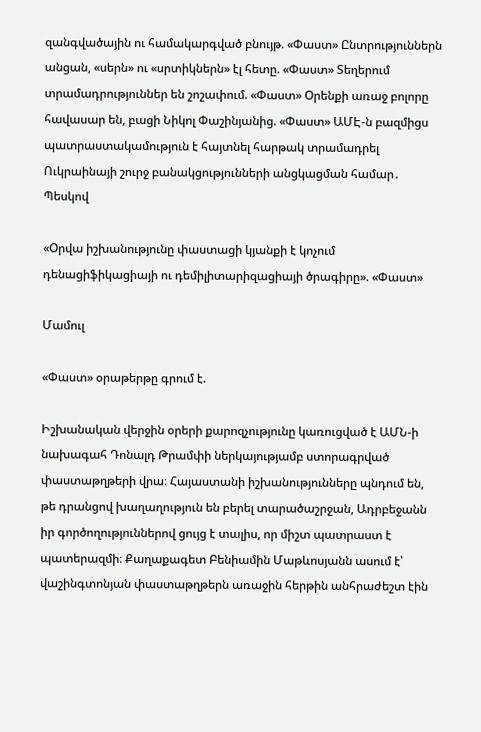զանգվածային ու համակարգված բնույթ. «Փաստ» Ընտրություններն անցան, «սերն» ու «սրտիկներն» էլ հետը. «Փաստ» Տեղերում տրամադրություններ են շոշափում. «Փաստ» Oրենքի առաջ բոլորը հավասար են, բացի Նիկոլ Փաշինյանից. «Փաստ» ԱՄԷ-ն բազմիցս պատրաստակամություն է հայտնել հարթակ տրամադրել Ուկրաինայի շուրջ բանակցությունների անցկացման համար․ Պեսկով

«Օրվա իշխանությունը փաստացի կյանքի է կոչում դենացիֆիկացիայի ու դեմիլիտարիզացիայի ծրագիրը». «Փաստ»

Մամուլ

«Փաստ» օրաթերթը գրում է.

Իշխանական վերջին օրերի քարոզչությունը կառուցված է ԱՄՆ-ի նախագահ Դոնալդ Թրամփի ներկայությամբ ստորագրված փաստաթղթերի վրա։ Հայաստանի իշխանությունները պնդում են, թե դրանցով խաղաղություն են բերել տարածաշրջան, Ադրբեջանն իր գործողություններով ցույց է տալիս, որ միշտ պատրաստ է պատերազմի։ Քաղաքագետ Բենիամին Մաթևոսյանն ասում է՝ վաշինգտոնյան փաստաթղթերն առաջին հերթին անհրաժեշտ էին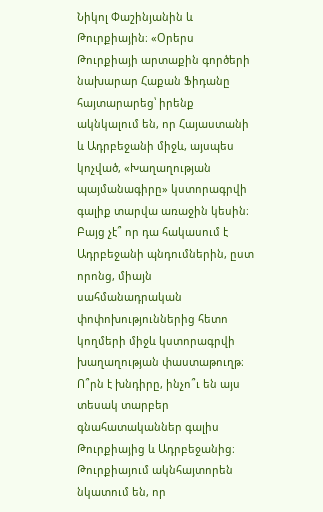Նիկոլ Փաշինյանին և Թուրքիային։ «Օրերս Թուրքիայի արտաքին գործերի նախարար Հաքան Ֆիդանը հայտարարեց՝ իրենք ակնկալում են, որ Հայաստանի և Ադրբեջանի միջև, այսպես կոչված, «Խաղաղության պայմանագիրը» կստորագրվի գալիք տարվա առաջին կեսին։ Բայց չէ՞ որ դա հակասում է Ադրբեջանի պնդումներին, ըստ որոնց, միայն սահմանադրական փոփոխություններից հետո կողմերի միջև կստորագրվի խաղաղության փաստաթուղթ։ Ո՞րն է խնդիրը, ինչո՞ւ են այս տեսակ տարբեր գնահատականներ գալիս Թուրքիայից և Ադրբեջանից։ Թուրքիայում ակնհայտորեն նկատում են, որ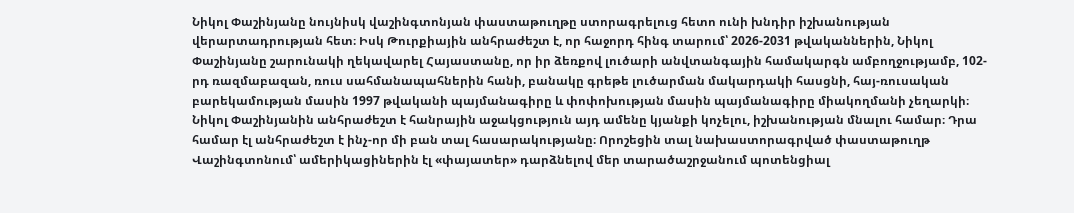Նիկոլ Փաշինյանը նույնիսկ վաշինգտոնյան փաստաթուղթը ստորագրելուց հետո ունի խնդիր իշխանության վերարտադրության հետ։ Իսկ Թուրքիային անհրաժեշտ է, որ հաջորդ հինգ տարում՝ 2026-2031 թվականներին, Նիկոլ Փաշինյանը շարունակի ղեկավարել Հայաստանը, որ իր ձեռքով լուծարի անվտանգային համակարգն ամբողջությամբ, 102-րդ ռազմաբազան, ռուս սահմանապահներին հանի, բանակը գրեթե լուծարման մակարդակի հասցնի, հայ-ռուսական բարեկամության մասին 1997 թվականի պայմանագիրը և փոփոխության մասին պայմանագիրը միակողմանի չեղարկի։ Նիկոլ Փաշինյանին անհրաժեշտ է հանրային աջակցություն այդ ամենը կյանքի կոչելու, իշխանության մնալու համար։ Դրա համար էլ անհրաժեշտ է ինչ-որ մի բան տալ հասարակությանը։ Որոշեցին տալ նախաստորագրված փաստաթուղթ Վաշինգտոնում՝ ամերիկացիներին էլ «փայատեր» դարձնելով մեր տարածաշրջանում պոտենցիալ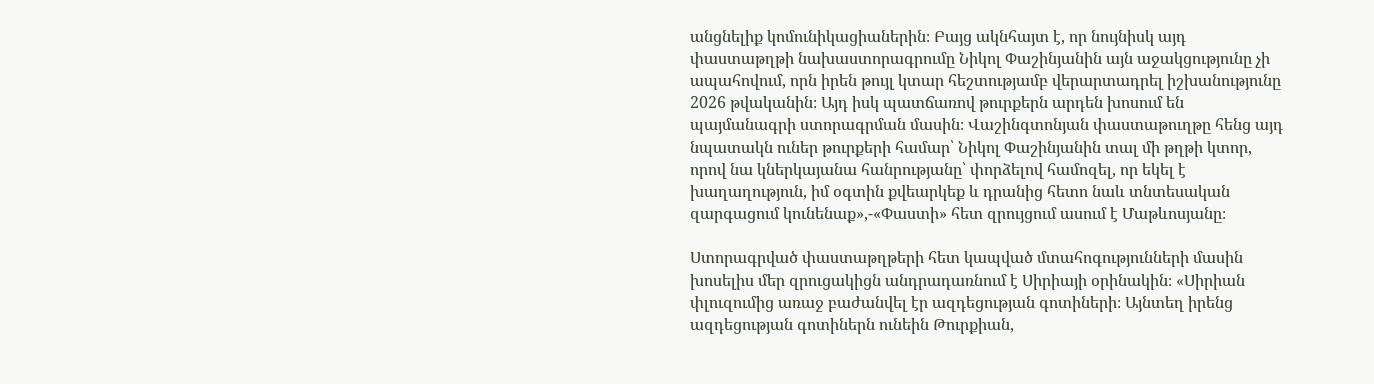անցնելիք կոմունիկացիաներին։ Բայց ակնհայտ է, որ նույնիսկ այդ փաստաթղթի նախաստորագրումը Նիկոլ Փաշինյանին այն աջակցությունը չի ապահովում, որն իրեն թույլ կտար հեշտությամբ վերարտադրել իշխանությունը 2026 թվականին։ Այդ իսկ պատճառով թուրքերն արդեն խոսում են պայմանագրի ստորագրման մասին։ Վաշինգտոնյան փաստաթուղթը հենց այդ նպատակն ուներ թուրքերի համար՝ Նիկոլ Փաշինյանին տալ մի թղթի կտոր, որով նա կներկայանա հանրությանը՝ փորձելով համոզել, որ եկել է խաղաղություն, իմ օգտին քվեարկեք և դրանից հետո նաև տնտեսական զարգացում կունենաք»,-«Փաստի» հետ զրույցում ասում է Մաթևոսյանը։

Ստորագրված փաստաթղթերի հետ կապված մտահոգությունների մասին խոսելիս մեր զրուցակիցն անդրադառնում է Սիրիայի օրինակին։ «Սիրիան փլուզումից առաջ բաժանվել էր ազդեցության գոտիների։ Այնտեղ իրենց ազդեցության գոտիներն ունեին Թուրքիան,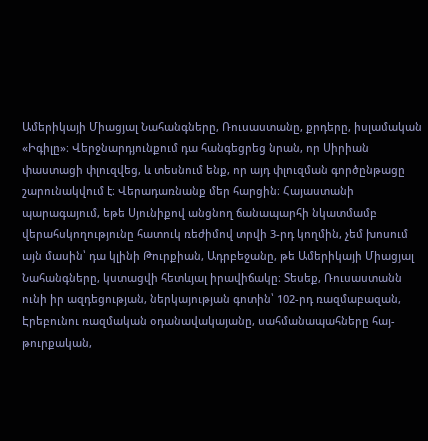Ամերիկայի Միացյալ Նահանգները, Ռուսաստանը, քրդերը, իսլամական «Իգիլը»։ Վերջնարդյունքում դա հանգեցրեց նրան, որ Սիրիան փաստացի փլուզվեց, և տեսնում ենք, որ այդ փլուզման գործընթացը շարունակվում է։ Վերադառնանք մեր հարցին։ Հայաստանի պարագայում, եթե Սյունիքով անցնող ճանապարհի նկատմամբ վերահսկողությունը հատուկ ռեժիմով տրվի 3-րդ կողմին, չեմ խոսում այն մասին՝ դա կլինի Թուրքիան, Ադրբեջանը, թե Ամերիկայի Միացյալ Նահանգները, կստացվի հետևյալ իրավիճակը։ Տեսեք, Ռուսաստանն ունի իր ազդեցության, ներկայության գոտին՝ 102-րդ ռազմաբազան, Էրեբունու ռազմական օդանավակայանը, սահմանապահները հայ-թուրքական,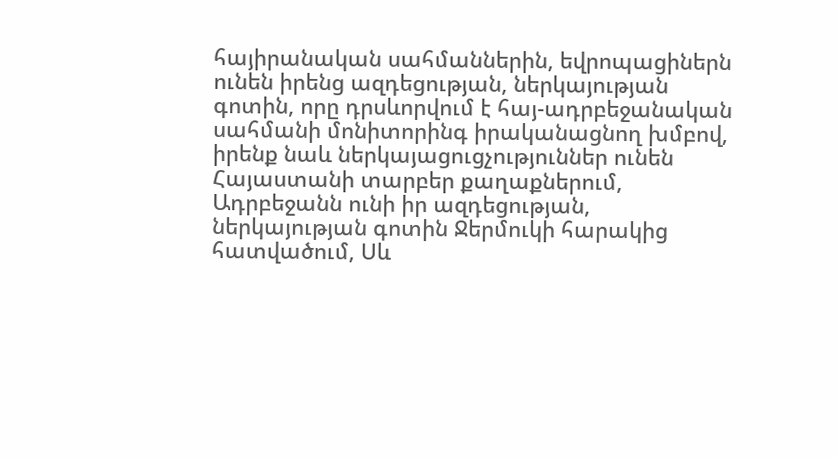հայիրանական սահմաններին, եվրոպացիներն ունեն իրենց ազդեցության, ներկայության գոտին, որը դրսևորվում է հայ-ադրբեջանական սահմանի մոնիտորինգ իրականացնող խմբով, իրենք նաև ներկայացուցչություններ ունեն Հայաստանի տարբեր քաղաքներում, Ադրբեջանն ունի իր ազդեցության, ներկայության գոտին Ջերմուկի հարակից հատվածում, Սև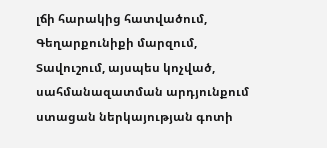լճի հարակից հատվածում, Գեղարքունիքի մարզում, Տավուշում, այսպես կոչված, սահմանազատման արդյունքում ստացան ներկայության գոտի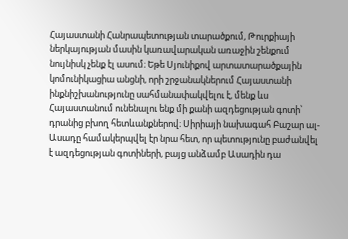Հայաստանի Հանրապետության տարածքում, Թուրքիայի ներկայության մասին կառավարական առաջին շենքում նույնիսկ չենք էլ ասում։ Եթե Սյունիքով արտատարածքային կոմունիկացիա անցնի, որի շրջանակներում Հայաստանի ինքնիշխանությունը սահմանափակվելու է, մենք ևս Հայաստանում ունենալու ենք մի քանի ազդեցության գոտի՝ դրանից բխող հետևանքներով։ Սիրիայի նախագահ Բաշար ալ-Ասադը համակերպվել էր նրա հետ, որ պետությունը բաժանվել է ազդեցության գոտիների, բայց անձամբ Ասադին դա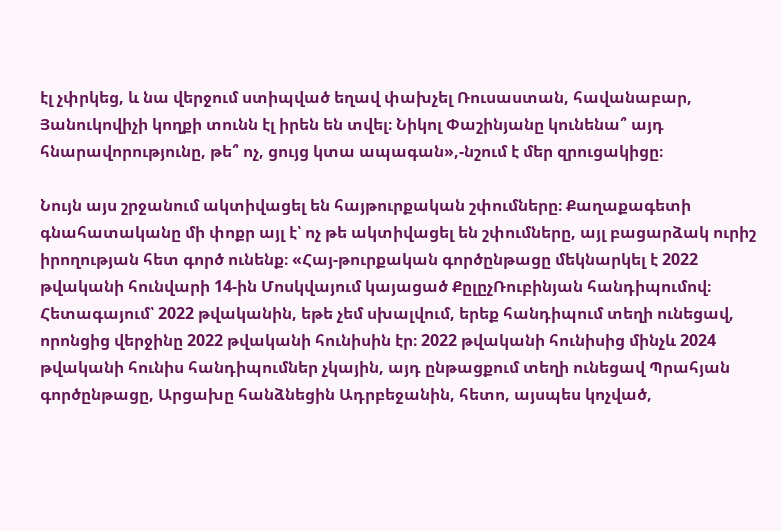էլ չփրկեց, և նա վերջում ստիպված եղավ փախչել Ռուսաստան, հավանաբար, Յանուկովիչի կողքի տունն էլ իրեն են տվել։ Նիկոլ Փաշինյանը կունենա՞ այդ հնարավորությունը, թե՞ ոչ, ցույց կտա ապագան»,-նշում է մեր զրուցակիցը։

Նույն այս շրջանում ակտիվացել են հայթուրքական շփումները։ Քաղաքագետի գնահատականը մի փոքր այլ է՝ ոչ թե ակտիվացել են շփումները, այլ բացարձակ ուրիշ իրողության հետ գործ ունենք։ «Հայ-թուրքական գործընթացը մեկնարկել է 2022 թվականի հունվարի 14-ին Մոսկվայում կայացած ՔըլըչՌուբինյան հանդիպումով։ Հետագայում՝ 2022 թվականին, եթե չեմ սխալվում, երեք հանդիպում տեղի ունեցավ, որոնցից վերջինը 2022 թվականի հունիսին էր։ 2022 թվականի հունիսից մինչև 2024 թվականի հունիս հանդիպումներ չկային, այդ ընթացքում տեղի ունեցավ Պրահյան գործընթացը, Արցախը հանձնեցին Ադրբեջանին, հետո, այսպես կոչված,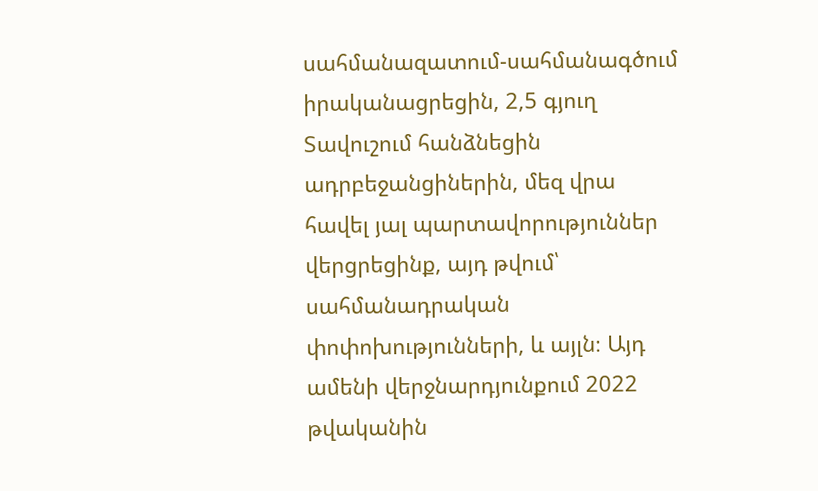սահմանազատում-սահմանագծում իրականացրեցին, 2,5 գյուղ Տավուշում հանձնեցին ադրբեջանցիներին, մեզ վրա հավել յալ պարտավորություններ վերցրեցինք, այդ թվում՝ սահմանադրական փոփոխությունների, և այլն։ Այդ ամենի վերջնարդյունքում 2022 թվականին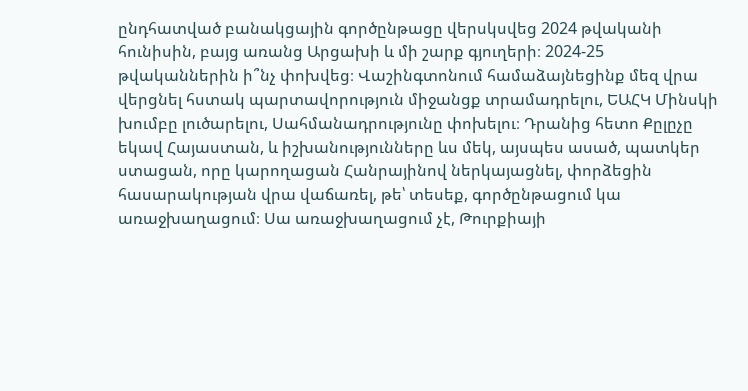ընդհատված բանակցային գործընթացը վերսկսվեց 2024 թվականի հունիսին, բայց առանց Արցախի և մի շարք գյուղերի։ 2024-25 թվականներին ի՞նչ փոխվեց։ Վաշինգտոնում համաձայնեցինք մեզ վրա վերցնել հստակ պարտավորություն միջանցք տրամադրելու, ԵԱՀԿ Մինսկի խումբը լուծարելու, Սահմանադրությունը փոխելու։ Դրանից հետո Քըլըչը եկավ Հայաստան, և իշխանությունները ևս մեկ, այսպես ասած, պատկեր ստացան, որը կարողացան Հանրայինով ներկայացնել, փորձեցին հասարակության վրա վաճառել, թե՝ տեսեք, գործընթացում կա առաջխաղացում։ Սա առաջխաղացում չէ, Թուրքիայի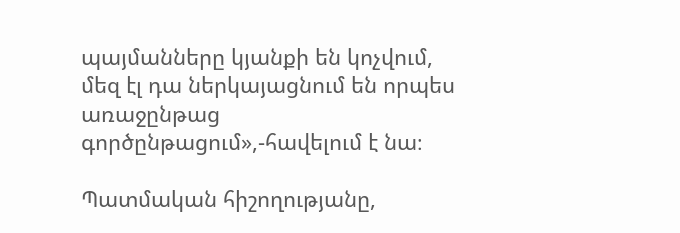պայմանները կյանքի են կոչվում, մեզ էլ դա ներկայացնում են որպես առաջընթաց գործընթացում»,-հավելում է նա։

Պատմական հիշողությանը,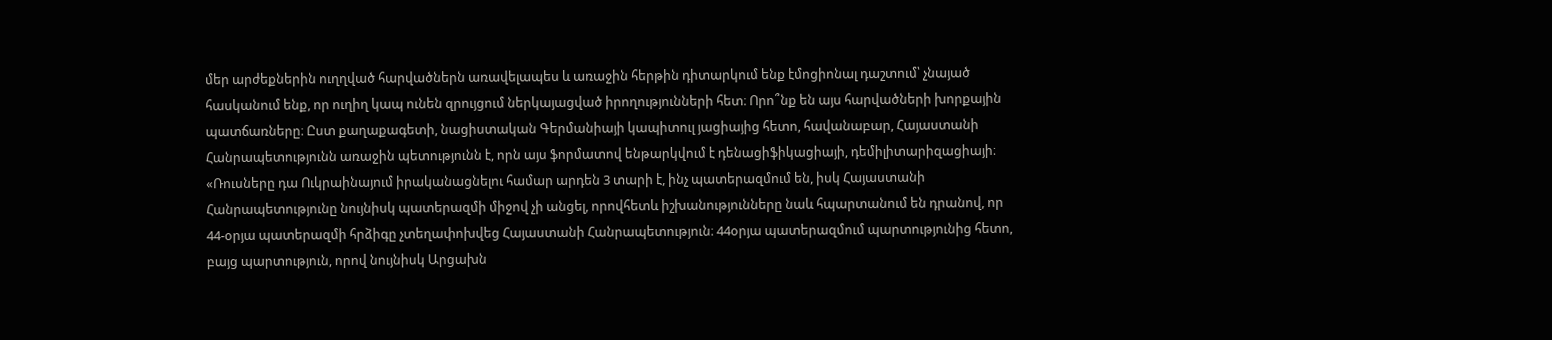մեր արժեքներին ուղղված հարվածներն առավելապես և առաջին հերթին դիտարկում ենք էմոցիոնալ դաշտում՝ չնայած հասկանում ենք, որ ուղիղ կապ ունեն զրույցում ներկայացված իրողությունների հետ։ Որո՞նք են այս հարվածների խորքային պատճառները։ Ըստ քաղաքագետի, նացիստական Գերմանիայի կապիտուլ յացիայից հետո, հավանաբար, Հայաստանի Հանրապետությունն առաջին պետությունն է, որն այս ֆորմատով ենթարկվում է դենացիֆիկացիայի, դեմիլիտարիզացիայի։ «Ռուսները դա Ուկրաինայում իրականացնելու համար արդեն 3 տարի է, ինչ պատերազմում են, իսկ Հայաստանի Հանրապետությունը նույնիսկ պատերազմի միջով չի անցել, որովհետև իշխանությունները նաև հպարտանում են դրանով, որ 44-օրյա պատերազմի հրձիգը չտեղափոխվեց Հայաստանի Հանրապետություն։ 44օրյա պատերազմում պարտությունից հետո, բայց պարտություն, որով նույնիսկ Արցախն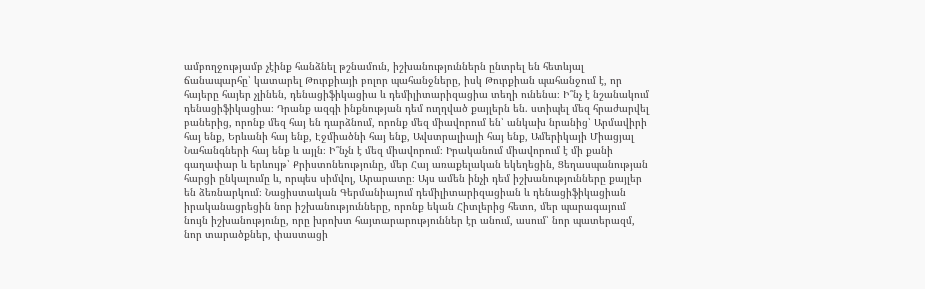ամբողջությամբ չէինք հանձնել թշնամուն, իշխանություններն ընտրել են հետևյալ ճանապարհը՝ կատարել Թուրքիայի բոլոր պահանջները, իսկ Թուրքիան պահանջում է, որ հայերը հայեր չլինեն, դենացիֆիկացիա և դեմիլիտարիզացիա տեղի ունենա։ Ի՞նչ է նշանակում դենացիֆիկացիա։ Դրանք ազգի ինքնության դեմ ուղղված քայլերն են. ստիպել մեզ հրաժարվել բաներից, որոնք մեզ հայ են դարձնում, որոնք մեզ միավորում են՝ անկախ նրանից՝ Արմավիրի հայ ենք, Երևանի հայ ենք, Էջմիածնի հայ ենք, Ավստրալիայի հայ ենք, Ամերիկայի Միացյալ Նահանգների հայ ենք և այլն։ Ի՞նչն է մեզ միավորում։ Իրականում միավորում է մի քանի գաղափար և երևույթ՝ Քրիստոնեությունը, մեր Հայ առաքելական եկեղեցին, Ցեղասպանության հարցի ընկալումը և, որպես սիմվոլ, Արարատը։ Այս ամեն ինչի դեմ իշխանությունները քայլեր են ձեռնարկում։ Նացիստական Գերմանիայում դեմիլիտարիզացիան և դենացիֆիկացիան իրականացրեցին նոր իշխանությունները, որոնք եկան Հիտլերից հետո, մեր պարագայում նույն իշխանությունը, որը խրոխտ հայտարարություններ էր անում, ասում՝ նոր պատերազմ, նոր տարածքներ, փաստացի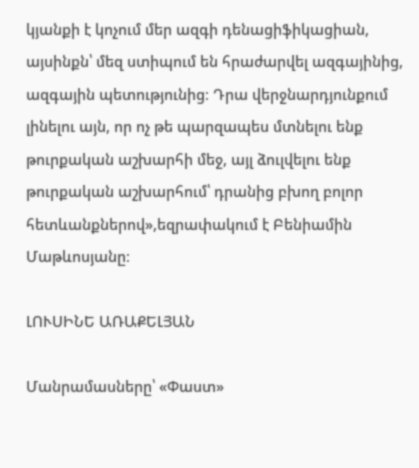կյանքի է կոչում մեր ազգի դենացիֆիկացիան, այսինքն՝ մեզ ստիպում են հրաժարվել ազգայինից, ազգային պետությունից։ Դրա վերջնարդյունքում լինելու այն, որ ոչ թե պարզապես մտնելու ենք թուրքական աշխարհի մեջ, այլ ձուլվելու ենք թուրքական աշխարհում՝ դրանից բխող բոլոր հետևանքներով»,եզրափակում է Բենիամին Մաթևոսյանը։

ԼՈՒՍԻՆԵ ԱՌԱՔԵԼՅԱՆ

Մանրամասները՝ «Փաստ»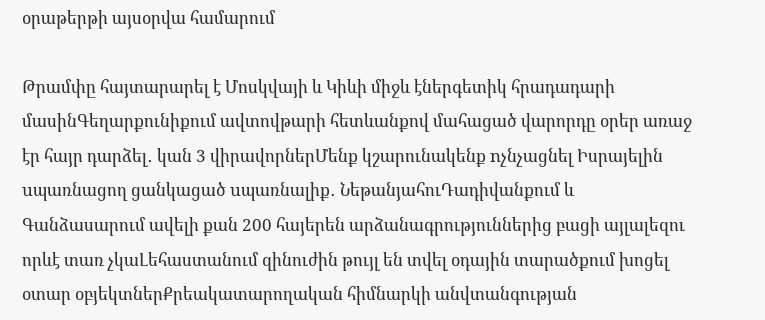օրաթերթի այսօրվա համարում

Թրամփը հայտարարել է Մոսկվայի և Կիևի միջև էներգետիկ հրադադարի մասինԳեղարքունիքում ավտովթարի հետևանքով մահացած վարորդը օրեր առաջ էր հայր դարձել․ կան 3 վիրավորներՄենք կշարունակենք nչնչացնել Իսրայելին uպառնացող ցանկացած uպառնալիք․ ՆեթանյահուԴադիվանքում և Գանձասարում ավելի քան 200 հայերեն արձանագրություններից բացի այլալեզու որևէ տառ չկաԼեհաստանում զինուժին թույլ են տվել օդային տարածքում խոցել օտար օբյեկտներՔրեակատարողական հիմնարկի անվտանգության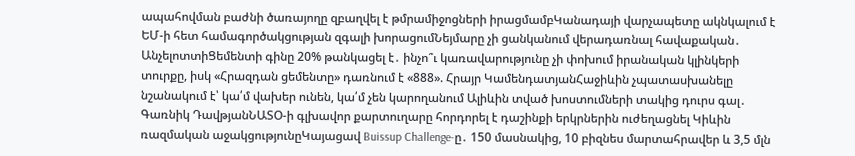ապահովման բաժնի ծառայողը զբաղվել է թմրամիջոցների իրացմամբԿանադայի վարչապետը ակնկալում է ԵՄ-ի հետ համագործակցության զգալի խորացումՆեյմարը չի ցանկանում վերադառնալ հավաքական․ ԱնչելոտտիՑեմենտի գինը 20% թանկացել է․ ինչո՞ւ կառավարությունը չի փոխում իրանական կլինկերի տուրքը, իսկ «Հրազդան ցեմենտը» դառնում է «888». Հրայր ԿամենդատյանՀաջիևին չպատասխանելը նշանակում է՝ կա՛մ վախեր ունեն, կա՛մ չեն կարողանում Ալիևին տված խոստումների տակից դուրս գալ․ Գառնիկ ԴավթյանՆԱՏՕ-ի գլխավոր քարտուղարը հորդորել է դաշինքի երկրներին ուժեղացնել Կիևին ռազմական աջակցությունըԿայացավ Buissup Challenge-ը․ 150 մասնակից, 10 բիզնես մարտահրավեր և 3,5 մլն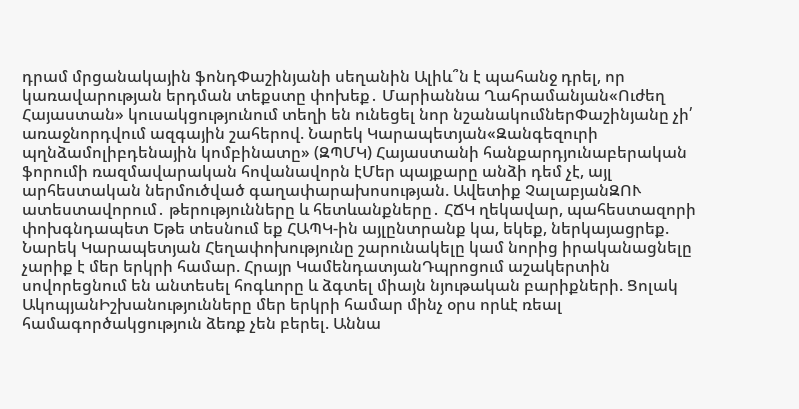դրամ մրցանակային ֆոնդՓաշինյանի սեղանին Ալիև՞ն է պահանջ դրել, որ կառավարության երդման տեքստը փոխեք․ Մարիաննա Ղահրամանյան«Ուժեղ Հայաստան» կուսակցությունում տեղի են ունեցել նոր նշանակումներՓաշինյանը չի՛ առաջնորդվում ազգային շահերով. Նարեկ Կարապետյան«Զանգեզուրի պղնձամոլիբդենային կոմբինատը» (ԶՊՄԿ) Հայաստանի հանքարդյունաբերական ֆորումի ռազմավարական հովանավորն էՄեր պայքարը անձի դեմ չէ, այլ արհեստական ներմուծված գաղափարախոսության. Ավետիք ՉալաբյանԶՈՒ ատեստավորում․ թերությունները և հետևանքները․ ՀՃԿ ղեկավար, պահեստազորի փոխգնդապետ Եթե տեսնում եք ՀԱՊԿ-ին այլընտրանք կա, եկեք, ներկայացրեք. Նարեկ Կարապետյան Հեղափոխությունը շարունակելը կամ նորից իրականացնելը չարիք է մեր երկրի համար. Հրայր ԿամենդատյանԴպրոցում աշակերտին սովորեցնում են անտեսել հոգևորը և ձգտել միայն նյութական բարիքների. Ցոլակ ԱկոպյանԻշխանությունները մեր երկրի համար մինչ օրս որևէ ռեալ համագործակցություն ձեռք չեն բերել. Աննա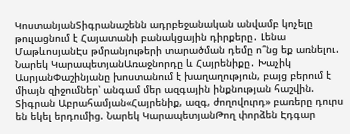ԿոստանյանՏիգրանաշենն ադրբեջանական անվամբ կոչելը թուլացնում է Հայատանի բանակցային դիրքերը․ Լենա ՄաթևոսյանԷս թմրանյութերի տարածման դեմը ո՞նց եք առնելու․ Նարեկ ԿարապետյանԱռաջնորդը և Հայրենիքը․ Խաչիկ ԱսրյանՓաշինյանը խոստանում է խաղաղություն, բայց բերում է միայն զիջումներ՝ անգամ մեր ազգային ինքնության հաշվին. Տիգրան Աբրահամյան«Հայրենիք, ազգ, ժողովուրդ» բառերը դուրս են եկել երդումից. Նարեկ ԿարապետյանԹող փորձեն Էդգար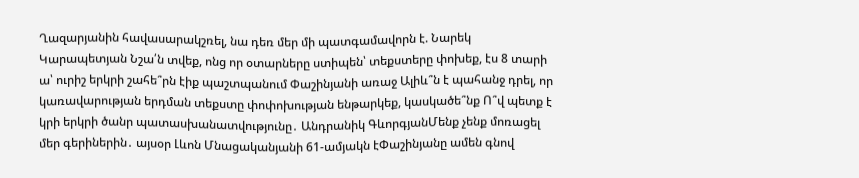Ղազարյանին հավասարակշռել, նա դեռ մեր մի պատգամավորն է. Նարեկ Կարապետյան Նշա՛ն տվեք, ոնց որ օտարները ստիպեն՝ տեքստերը փոխեք, էս 8 տարի ա՝ ուրիշ երկրի շահե՞րն էիք պաշտպանում Փաշինյանի առաջ Ալիև՞ն է պահանջ դրել, որ կառավարության երդման տեքստը փոփոխության ենթարկեք, կասկածե՞նք Ո՞վ պետք է կրի երկրի ծանր պատասխանատվությունը․ Անդրանիկ ԳևորգյանՄենք չենք մոռացել մեր գերիներին․ այսօր Լևոն Մնացականյանի 61-ամյակն էՓաշինյանը ամեն գնով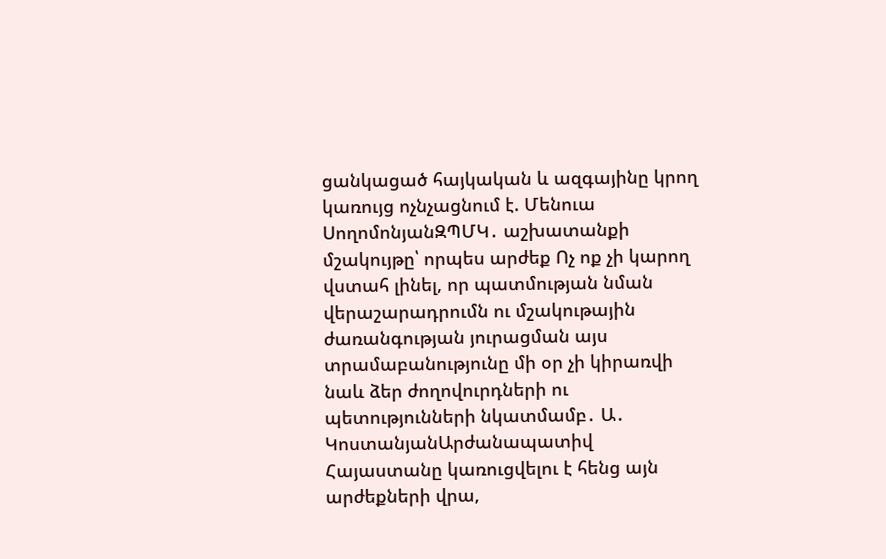ցանկացած հայկական և ազգայինը կրող կառույց ոչնչացնում է. Մենուա ՍողոմոնյանԶՊՄԿ․ աշխատանքի մշակույթը՝ որպես արժեք Ոչ ոք չի կարող վստահ լինել, որ պատմության նման վերաշարադրումն ու մշակութային ժառանգության յուրացման այս տրամաբանությունը մի օր չի կիրառվի նաև ձեր ժողովուրդների ու պետությունների նկատմամբ․ Ա․ ԿոստանյանԱրժանապատիվ Հայաստանը կառուցվելու է հենց այն արժեքների վրա,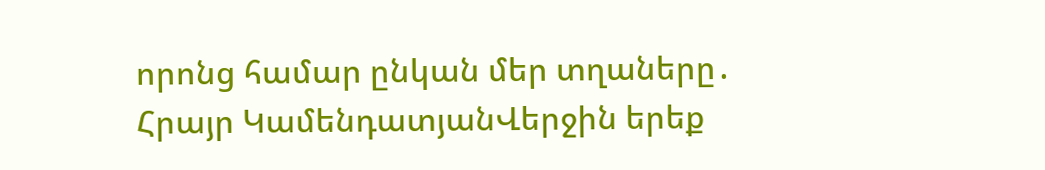որոնց համար ընկան մեր տղաները․ Հրայր ԿամենդատյանՎերջին երեք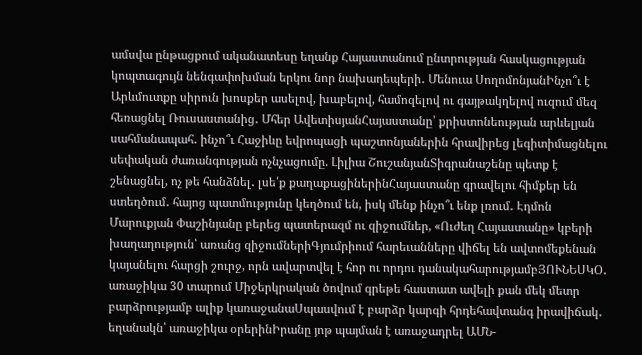ամսվա ընթացքում ականատեսը եղանք Հայաստանում ընտրության հասկացության կոպտագույն նենգափոխման երկու նոր նախադեպերի․ Մենուա ՍողոմոնյանԻնչո՞ւ է Արևմուտքը սիրուն խոսքեր ասելով, խաբելով, համոզելով ու գայթակղելով ուզում մեզ հեռացնել Ռուսաստանից․ Մհեր ԱվետիսյանՀայաստանը՝ քրիստոնեության արևելյան սահմանապահ․ ինչո՞ւ Հաջիևը եվրոպացի պաշտոնյաներին հրավիրեց լեգիտիմացնելու սեփական ժառանգության ոչնչացումը. Լիլիա ՇուշանյանՏիգրանաշենը պետք է շենացնել, ոչ թե հանձնել․ լսե՛ք քաղաքացիներինՀայաստանը գրավելու հիմքեր են ստեղծում․ հայոց պատմությունը կեղծում են, իսկ մենք ինչո՞ւ ենք լռում․ Էդմոն Մարուքյան Փաշինյանը բերեց պատերազմ ու զիջումներ, «Ուժեղ Հայաստանը» կբերի խաղաղություն՝ առանց զիջումներիԳյումրիում հարեւանները վիճել են ավտոմեքենան կայանելու հարցի շուրջ, որն ավարտվել է հոր ու որդու դանակահարությամբՅՈՒՆԵՍԿՕ․ առաջիկա 30 տարում Միջերկրական ծովում գրեթե հաստատ ավելի քան մեկ մետր բարձրությամբ ալիք կառաջանաՍպասվում է բարձր կարգի հրդեհավտանգ իրավիճակ․ եղանակն՝ առաջիկա օրերինԻրանը յոթ պայման է առաջադրել ԱՄՆ-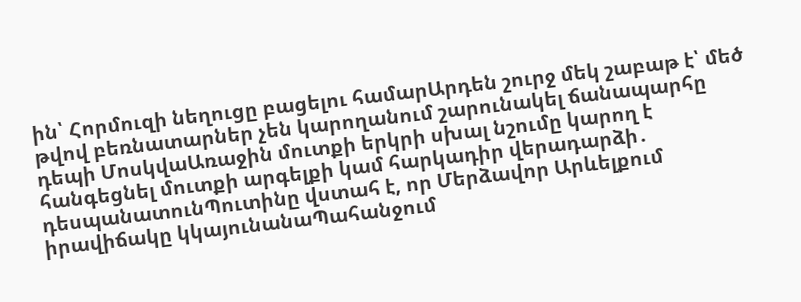ին՝ Հորմուզի նեղուցը բացելու համարԱրդեն շուրջ մեկ շաբաթ է՝ մեծ թվով բեռնատարներ չեն կարողանում շարունակել ճանապարհը դեպի ՄոսկվաԱռաջին մուտքի երկրի սխալ նշումը կարող է հանգեցնել մուտքի արգելքի կամ հարկադիր վերադարձի․ դեսպանատունՊուտինը վստահ է, որ Մերձավոր Արևելքում իրավիճակը կկայունանաՊահանջում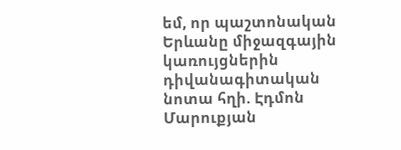եմ, որ պաշտոնական Երևանը միջազգային կառույցներին դիվանագիտական նոտա հղի. Էդմոն Մարուքյան